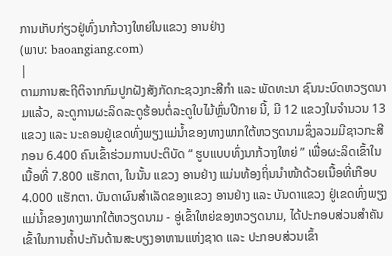ການເກັບກ່ຽວຢູ່ທົ່ງນາກ້ວາງໃຫຍ່ໃນແຂວງ ອານຢ່າງ
(ພາບ: baoangiang.com)
|
ຕາມການສະຖີຕິຈາກກົມປູກຝັງສັງກັດກະຊວງກະສີກຳ ແລະ ພັດທະນາ ຊົນນະບົດຫວຽດນາມແລ້ວ, ລະດູການຜະລິດລະດູຮ້ອນຕໍ່ລະດູໃບໄມ້ຫຼົ່ນປີກາຍ ນີ້, ມີ 12 ແຂວງໃນຈຳນວນ 13 ແຂວງ ແລະ ນະຄອນຢູ່ເຂດທົ່ງພຽງແມ່ນ້ຳຂອງທາງພາກໃຕ້ຫວຽດນາມຊຶ່ງລວມມີຊາວກະສີກອນ 6.400 ຄົນເຂົ້າຮ່ວມການປະຕິບັດ “ ຮູບແບບທົ່ງນາກ້ວາງໃຫຍ່ ” ເພື່ອຜະລິດເຂົ້າໃນເນື້ອທີ່ 7.800 ແຮັກຕາ, ໃນນັ້ນ ແຂວງ ອານຢ່າງ ແມ່ນທ້ອງຖິ່ນນຳໜ້າດ້ວຍເນື້ອທີ່ເກືອບ 4.000 ແຮັກຕາ. ບັນດາຜົນສຳເລັດຂອງແຂວງ ອານຢ່າງ ແລະ ບັນດາແຂວງ ຢູ່ເຂດທົ່ງພຽງແມ່ນ້ຳຂອງທາງພາກໃຕ້ຫວຽດນາມ - ອູ່ເຂົ້າໃຫຍ່ຂອງຫວຽດນາມ, ໄດ້ປະກອບສ່ວນສຳຄັນເຂົ້າໃນການຄ້ຳປະກັນດ້ານສະບຽງອາຫານແຫ່ງຊາດ ແລະ ປະກອບສ່ວນເຂົ້າ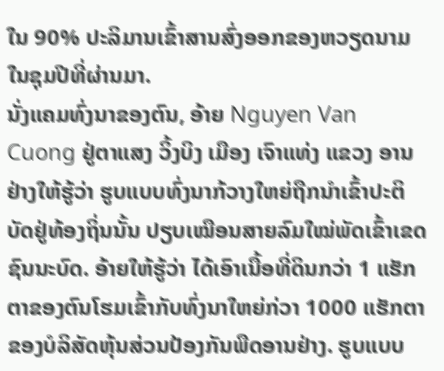ໃນ 90% ປະລິມານເຂົ້າສານສົ່ງອອກຂອງຫວຽດນາມໃນຊຸມປີທີ່ຜ່ານມາ.
ນັ່ງແຄມທົ່ງນາຂອງຕົນ, ອ້າຍ Nguyen Van Cuong ຢູ່ຕາແສງ ວິ້ງບິງ ເມືອງ ເຈົາແທ່ງ ແຂວງ ອານຢ່າງໃຫ້ຮູ້ວ່າ ຮູບແບບທົ່ງນາກ້ວາງໃຫຍ່ຖືກນຳເຂົ້າປະຕິບັດຢູ່ທ້ອງຖິ່ນນັ້ນ ປຽບເໝືອນສາຍລົມໃໝ່ພັດເຂົ້າເຂດຊົນນະບົດ. ອ້າຍໃຫ້ຮູ້ວ່າ ໄດ້ເອົາເນື້ອທີ່ດິນກວ່າ 1 ແຮັກຕາຂອງຕົນໂຮມເຂົ້າກັບທົ່ງນາໃຫຍ່ກ່ວາ 1000 ແຮັກຕາຂອງບໍລິສັດຫຸ້ນສ່ວນປ້ອງກັນພືດອານຢ່າງ. ຮູບແບບ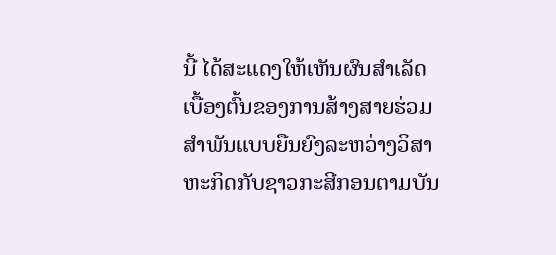ນີ້ ໄດ້ສະແດງໃຫ້ເຫັນຜົນສຳເລັດເບື້ອງຕົ້ນຂອງການສ້າງສາຍຮ່ວມສຳພັນແບບຍືນຍົງລະຫວ່າງວິສາຫະກິດກັບຊາວກະສີກອນຕາມບັນ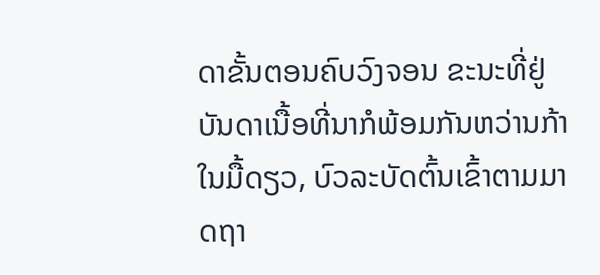ດາຂັ້ນຕອນຄົບວົງຈອນ ຂະນະທີ່ຢູ່ບັນດາເນື້ອທີ່ນາກໍພ້ອມກັນຫວ່ານກ້າໃນມື້ດຽວ, ບົວລະບັດຕົ້ນເຂົ້າຕາມມາດຖາ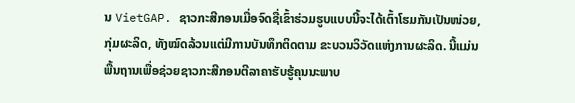ນ VietGAP. ຊາວກະສີກອນເມື່ອຈົດຊື່ເຂົ້າຮ່ວມຮູບແບບນີ້ຈະໄດ້ເຕົ້າໂຮມກັນເປັນໜ່ວຍ, ກຸ່ມຜະລິດ, ທັງໝົດລ້ວນແຕ່ມີການບັນທຶກຕິດຕາມ ຂະບວນວິວັດແຫ່ງການຜະລິດ. ນີ້ແມ່ນພື້ນຖານເພື່ອຊ່ວຍຊາວກະສີກອນຕີລາຄາຮັບຮູ້ຄຸນນະພາບ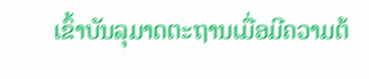ເຂົ້າບັນລຸມາດຕະຖານເມື່ອມີຄວາມຕ້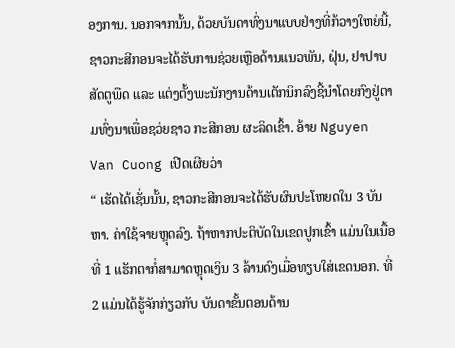ອງການ. ນອກຈາກນັ້ນ, ດ້ວຍບັນດາທົ່ງນາແບບຢ່າງທີ່ກ້ວາງໃຫຍ່ນີ້, ຊາວກະສີກອນຈະໄດ້ຮັບການຊ່ວຍເຫຼືອດ້ານແນວພັນ, ຝຸ່ນ, ຢາປາບສັດຕູພືດ ແລະ ແຕ່ງຕັ້ງພະນັກງານດ້ານເຕັກນິກລົງຊີ້ນຳໂດຍກົງຢູ່ຕາມທົ່ງນາເພື່ອຊວ່ຍຊາວ ກະສີກອນ ຜະລິດເຂົ້າ. ອ້າຍ Nguyen Van Cuong ເປີດເຜີຍວ່າ
“ ເຮັດໄດ້ເຊັ່ນນັ້ນ, ຊາວກະສີກອນຈະໄດ້ຮັບຜົນປະໂຫຍດໃນ 3 ບັນຫາ. ຄ່າໃຊ້ຈາຍຫຼຸດລົງ. ຖ້າຫາກປະຕິບັດໃນເຂດປູກເຂົ້າ ແມ່ນໃນເນື້ອທີ່ 1 ແຮັກຕາກໍ່ສາມາດຫຼຸດເງິນ 3 ລ້ານດົງເມື່ອທຽບໃສ່ເຂດນອກ. ທີ່ 2 ແມ່ນໄດ້ຮູ້ຈັກກ່ຽວກັບ ບັນດາຂັ້ນຕອນດ້ານ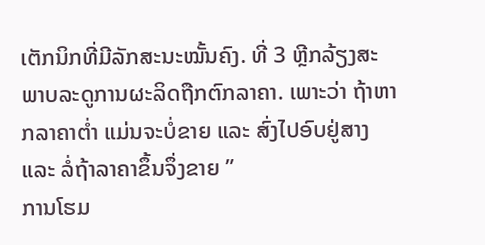ເຕັກນິກທີ່ມີລັກສະນະໝັ້ນຄົງ. ທີ່ 3 ຫຼີກລ້ຽງສະພາບລະດູການຜະລິດຖືກຕົກລາຄາ. ເພາະວ່າ ຖ້າຫາກລາຄາຕ່ຳ ແມ່ນຈະບໍ່ຂາຍ ແລະ ສົ່ງໄປອົບຢູ່ສາງ ແລະ ລໍ່ຖ້າລາຄາຂຶ້ນຈຶ່ງຂາຍ ”
ການໂຮມ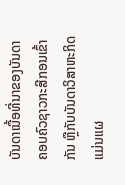ບັນດາເນື້ອທີ່ນາຂອງບັນດາຄອບຄົວຊາວກະສີກອນເຂົ້າກັນ ຫຼືກັບບັນດາວິສາຫະກິດແມ່ນແຜ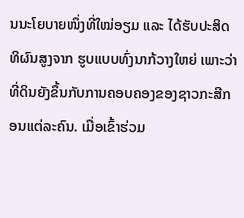ນນະໂຍບາຍໜຶ່ງທີ່ໃໝ່ອຽມ ແລະ ໄດ້ຮັບປະສິດທິຜົນສູງຈາກ ຮູບແບບທົ່ງນາກ້ວາງໃຫຍ່ ເພາະວ່າທີ່ດິນຍັງຂຶ້ນກັບການຄອບຄອງຂອງຊາວກະສີກອນແຕ່ລະຄົນ. ເມື່ອເຂົ້າຮ່ວມ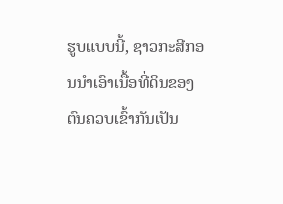ຮູບແບບນີ້, ຊາວກະສີກອນນຳເອົາເນື້ອທີ່ດິນຂອງຕົນຄວບເຂົ້າກັນເປັນ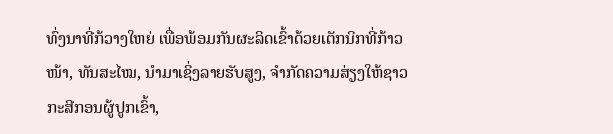ທົ່ງນາທີ່ກ້ວາງໃຫຍ່ ເພື່ອພ້ອມກັນຜະລິດເຂົ້າດ້ວຍເຕັກນິກທີ່ກ້າວໜ້າ, ທັນສະໄໝ, ນຳມາເຊິ່ງລາຍຮັບສູງ, ຈຳກັດຄວາມສ່ຽງໃຫ້ຊາວກະສີກອນຜູ້ປູກເຂົ້າ,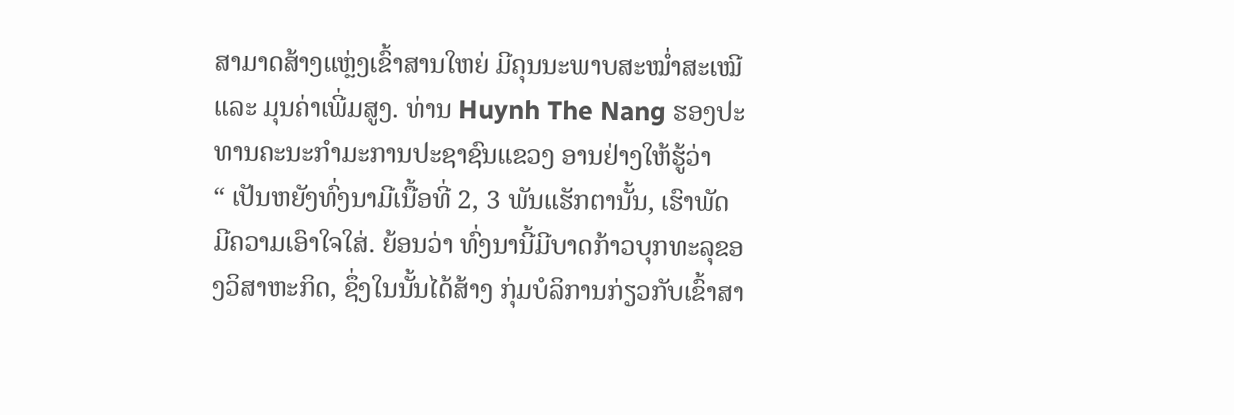ສາມາດສ້າງແຫຼ່ງເຂົ້າສານໃຫຍ່ ມີຄຸນນະພາບສະໝ່ຳສະເໝີ ແລະ ມຸນຄ່າເພີ່ມສູງ. ທ່ານ Huynh The Nang ຮອງປະທານຄະນະກຳມະການປະຊາຊົນແຂວງ ອານຢ່າງໃຫ້ຮູ້ວ່າ
“ ເປັນຫຍັງທົ່ງນາມີເນື້ອທີ່ 2, 3 ພັນແຮັກຕານັ້ນ, ເຮົາພັດມີຄວາມເອົາໃຈໃສ່. ຍ້ອນວ່າ ທົ່ງນານີ້ມີບາດກ້າວບຸກທະລຸຂອງວິສາຫະກິດ, ຊຶ່ງໃນນັ້ນໄດ້ສ້າງ ກຸ່ມບໍລິການກ່ຽວກັບເຂົ້າສາ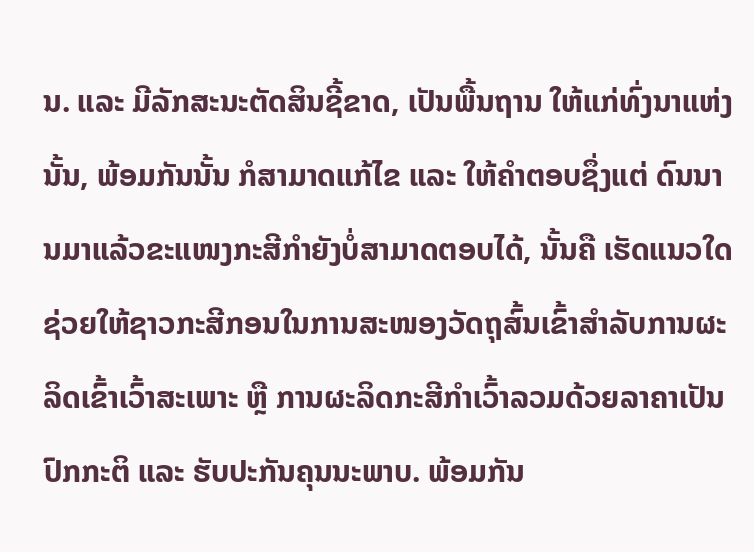ນ. ແລະ ມີລັກສະນະຕັດສິນຊີ້ຂາດ, ເປັນພື້ນຖານ ໃຫ້ແກ່ທົ່ງນາແຫ່ງນັ້ນ, ພ້ອມກັນນັ້ນ ກໍສາມາດແກ້ໄຂ ແລະ ໃຫ້ຄຳຕອບຊຶ່ງແຕ່ ດົນນານມາແລ້ວຂະແໜງກະສີກຳຍັງບໍ່ສາມາດຕອບໄດ້, ນັ້ນຄື ເຮັດແນວໃດຊ່ວຍໃຫ້ຊາວກະສີກອນໃນການສະໜອງວັດຖຸສົ້ນເຂົ້າສຳລັບການຜະລິດເຂົ້າເວົ້າສະເພາະ ຫຼື ການຜະລິດກະສີກຳເວົ້າລວມດ້ວຍລາຄາເປັນປົກກະຕິ ແລະ ຮັບປະກັນຄຸນນະພາບ. ພ້ອມກັນ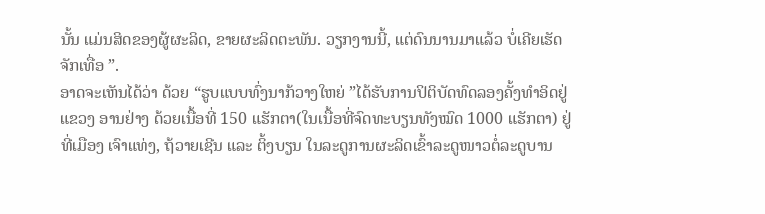ນັ້ນ ແມ່ນສິດຂອງຜູ້ຜະລິດ, ຂາຍຜະລິດຕະພັນ. ວຽກງານນີ້, ແຕ່ດົນນານມາແລ້ວ ບໍ່ເຄີຍເຮັດຈັກເທື່ອ ”.
ອາດຈະເຫັນໄດ້ວ່າ ດ້ວຍ “ຮູບແບບທົ່ງນາກ້ວາງໃຫຍ່ ”ໄດ້ຮັບການປິຕິບັດທົດລອງຄັ້ງທຳອິດຢູ່ແຂວງ ອານຢ່າງ ດ້ວຍເນື້ອທີ່ 150 ແຮັກຕາ(ໃນເນື້ອທີ່ຈົດທະບຽນທັງໝົດ 1000 ແຮັກຕາ) ຢູ່ທີ່ເມືອງ ເຈົາແທ່ງ, ຖ້ວາຍເຊີນ ແລະ ຕິ້ງບຽນ ໃນລະດູການຜະລິດເຂົ້າລະດູໜາວຕໍ່ລະດູບານ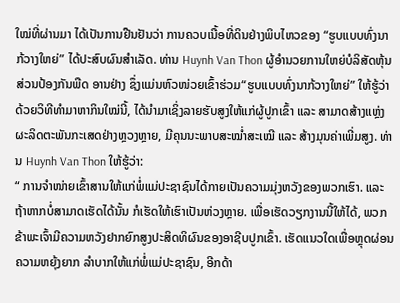ໃໝ່ທີ່ຜ່ານມາ ໄດ້ເປັນການຢືນຢັນວ່າ ການຄວບເນື້ອທີ່ດິນຢ່າງພິບໄຫວຂອງ “ຮູບແບບທົ່ງນາກ້ວາງໃຫຍ່” ໄດ້ປະສົບຜົນສຳເລັດ. ທ່ານ Huynh Van Thon ຜູ້ອຳນວຍການໃຫຍ່ບໍລິສັດຫຸ້ນສ່ວນປ້ອງກັນພືດ ອານຢ່າງ ຊຶ່ງແມ່ນຫົວໜ່ວຍເຂົ້າຮ່ວມ“ຮູບແບບທົ່ງນາກ້ວາງໃຫຍ່” ໃຫ້ຮູ້ວ່າ ດ້ວຍວິທີທຳມາຫາກິນໃໝ່ນີ້, ໄດ້ນຳມາເຊິ່ງລາຍຮັບສູງໃຫ້ແກ່ຜູ້ປູກເຂົ້າ ແລະ ສາມາດສ້າງແຫຼ່ງຜະລິດຕະພັນກະເສດຢ່າງຫຼວງຫຼາຍ, ມີຄຸນນະພາບສະໝ່ຳສະເໝີ ແລະ ສ້າງມຸນຄ່າເພີ່ມສູງ. ທ່ານ Huynh Van Thon ໃຫ້ຮູ້ວ່າ:
“ ການຈຳໜ່າຍເຂົ້າສານໃຫ້ແກ່ພໍ່ແມ່ປະຊາຊົນໄດ້ກາຍເປັນຄວາມມຸ່ງຫວັງຂອງພວກເຮົາ. ແລະ ຖ້າຫາກບໍ່ສາມາດເຮັດໄດ້ນັ້ນ ກໍເຮັດໃຫ້ເຮົາເປັນຫ່ວງຫຼາຍ. ເພື່ອເຮັດວຽກງານນີ້ໃຫ້ໄດ້, ພວກຂ້າພະເຈົ້າມີຄວາມຫວັງຢາກຍົກສູງປະສິດທິຜົນຂອງອາຊີບປູກເຂົ້າ. ເຮັດແນວໃດເພື່ອຫຼຸດຜ່ອນຄວາມຫຍຸ້ງຍາກ ລຳບາກໃຫ້ແກ່ພໍ່ແມ່ປະຊາຊົນ, ອີກດ້າ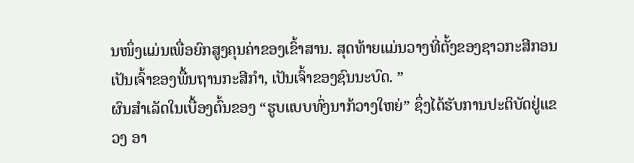ນໜຶ່ງແມ່ນເພື່ອຍົກສູງຄຸນຄ່າຂອງເຂົ້າສານ. ສຸດທ້າຍແມ່ນວາງທີ່ຕັ້ງຂອງຊາວກະສີກອນເປັນເຈົ້າຂອງພື້ນຖານກະສີກຳ, ເປັນເຈົ້າຂອງຊົນນະບົດ. ”
ຜົນສຳເລັດໃນເບື້ອງຕົ້ນຂອງ “ຮູບແບບທົ່ງນາກ້ວາງໃຫຍ່” ຊຶ່ງໄດ້ຮັບການປະຕິບັດຢູ່ແຂວງ ອາ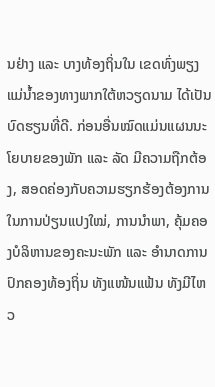ນຢ່າງ ແລະ ບາງທ້ອງຖິ່ນໃນ ເຂດທົ່ງພຽງແມ່ນ້ຳຂອງທາງພາກໃຕ້ຫວຽດນາມ ໄດ້ເປັນບົດຮຽນທີ່ດີ. ກ່ອນອື່ນໝົດແມ່ນແຜນນະໂຍບາຍຂອງພັກ ແລະ ລັດ ມີຄວາມຖືກຕ້ອງ, ສອດຄ່ອງກັບຄວາມຮຽກຮ້ອງຕ້ອງການໃນການປ່ຽນແປງໃໝ່, ການນຳພາ, ຄຸ້ມຄອງບໍລິຫານຂອງຄະນະພັກ ແລະ ອຳນາດການປົກຄອງທ້ອງຖິ່ນ ທັງແໜ້ນແຟ້ນ ທັງມີໄຫວ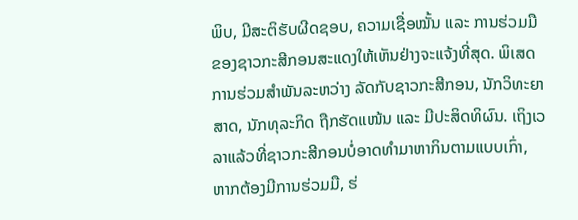ພິບ, ມີສະຕິຮັບຜີດຊອບ, ຄວາມເຊື່ອໝັ້ນ ແລະ ການຮ່ວມມືຂອງຊາວກະສີກອນສະແດງໃຫ້ເຫັນຢ່າງຈະແຈ້ງທີ່ສຸດ. ພິເສດ ການຮ່ວມສຳພັນລະຫວ່າງ ລັດກັບຊາວກະສີກອນ, ນັກວິທະຍາສາດ, ນັກທຸລະກິດ ຖືກຮັດແໜ້ນ ແລະ ມີປະສິດທິຜົນ. ເຖິງເວລາແລ້ວທີ່ຊາວກະສີກອນບໍ່ອາດທຳມາຫາກິນຕາມແບບເກົ່າ, ຫາກຕ້ອງມີການຮ່ວມມື, ຮ່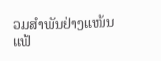ວມສຳພັນຢ່າງແໜ້ນແຟ້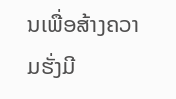ນເພື່ອສ້າງຄວາມຮັ່ງມີ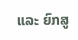ແລະ ຍົກສູ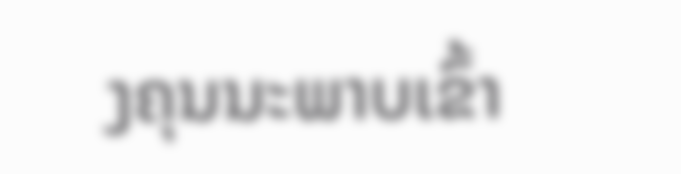ງຄຸນນະພາບເຂົ້າ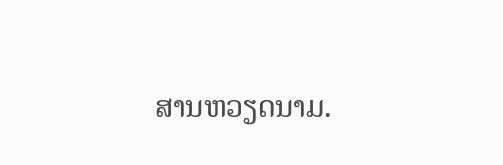ສານຫວຽດນາມ.